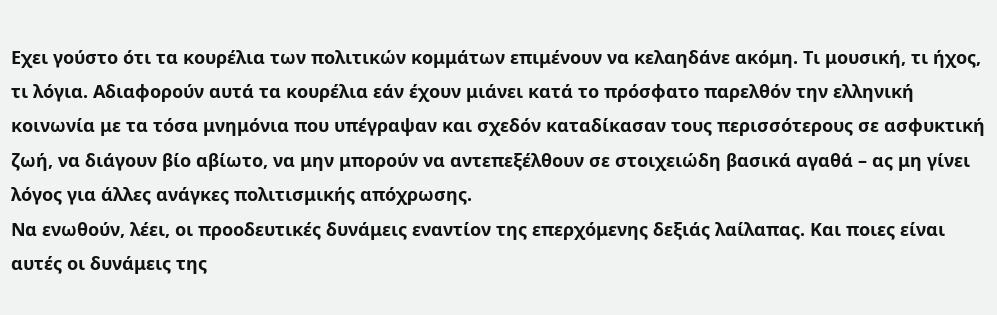Εχει γούστο ότι τα κουρέλια των πολιτικών κομμάτων επιμένουν να κελαηδάνε ακόμη. Τι μουσική, τι ήχος, τι λόγια. Αδιαφορούν αυτά τα κουρέλια εάν έχουν μιάνει κατά το πρόσφατο παρελθόν την ελληνική κοινωνία με τα τόσα μνημόνια που υπέγραψαν και σχεδόν καταδίκασαν τους περισσότερους σε ασφυκτική ζωή, να διάγουν βίο αβίωτο, να μην μπορούν να αντεπεξέλθουν σε στοιχειώδη βασικά αγαθά – ας μη γίνει λόγος για άλλες ανάγκες πολιτισμικής απόχρωσης.
Να ενωθούν, λέει, οι προοδευτικές δυνάμεις εναντίον της επερχόμενης δεξιάς λαίλαπας. Και ποιες είναι αυτές οι δυνάμεις της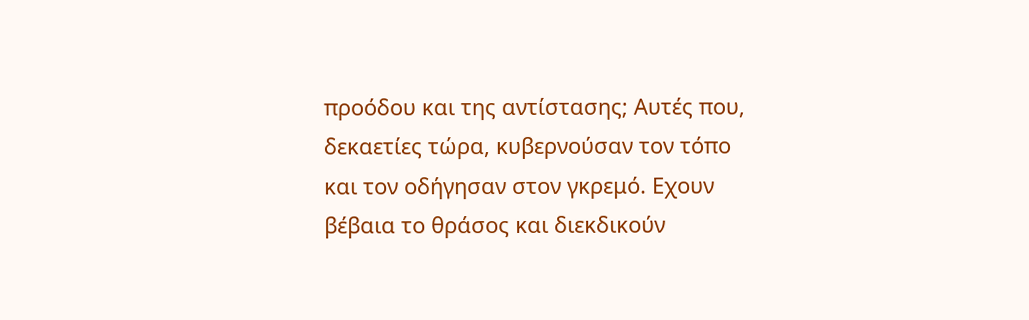προόδου και της αντίστασης; Αυτές που, δεκαετίες τώρα, κυβερνούσαν τον τόπο και τον οδήγησαν στον γκρεμό. Εχουν βέβαια το θράσος και διεκδικούν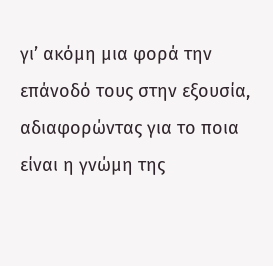γι’ ακόμη μια φορά την επάνοδό τους στην εξουσία, αδιαφορώντας για το ποια είναι η γνώμη της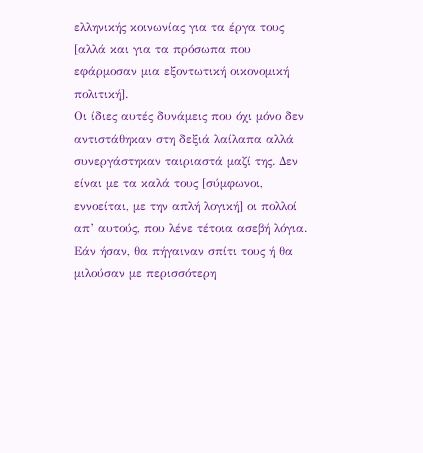ελληνικής κοινωνίας για τα έργα τους [αλλά και για τα πρόσωπα που εφάρμοσαν μια εξοντωτική οικονομική πολιτική].
Οι ίδιες αυτές δυνάμεις που όχι μόνο δεν αντιστάθηκαν στη δεξιά λαίλαπα αλλά συνεργάστηκαν ταιριαστά μαζί της. Δεν είναι με τα καλά τους [σύμφωνοι, εννοείται, με την απλή λογική] οι πολλοί απ’ αυτούς, που λένε τέτοια ασεβή λόγια. Εάν ήσαν, θα πήγαιναν σπίτι τους ή θα μιλούσαν με περισσότερη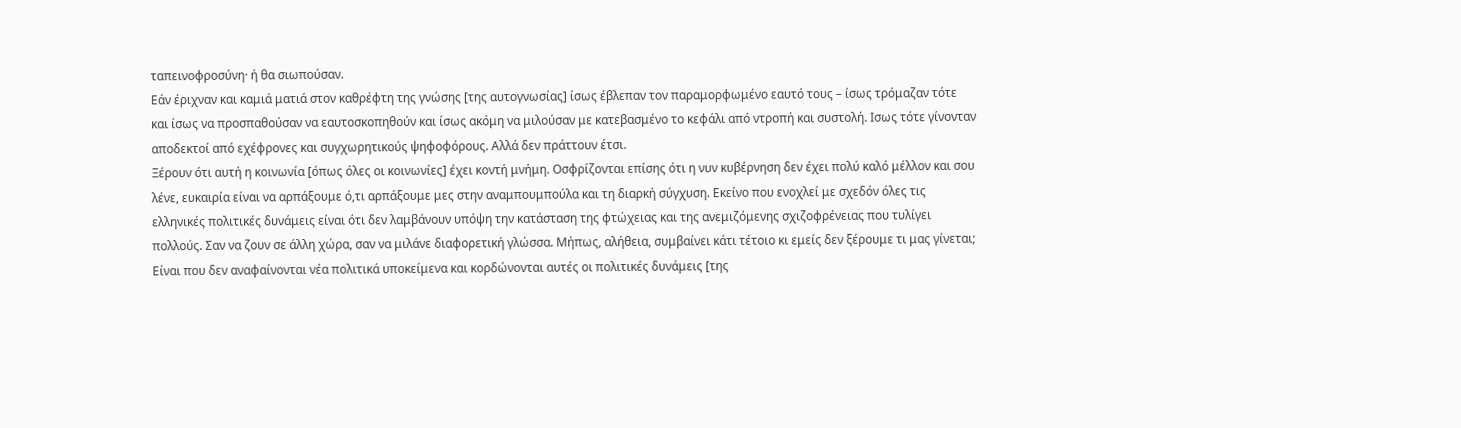ταπεινοφροσύνη· ή θα σιωπούσαν.
Εάν έριχναν και καμιά ματιά στον καθρέφτη της γνώσης [της αυτογνωσίας] ίσως έβλεπαν τον παραμορφωμένο εαυτό τους – ίσως τρόμαζαν τότε και ίσως να προσπαθούσαν να εαυτοσκοπηθούν και ίσως ακόμη να μιλούσαν με κατεβασμένο το κεφάλι από ντροπή και συστολή. Ισως τότε γίνονταν αποδεκτοί από εχέφρονες και συγχωρητικούς ψηφοφόρους. Αλλά δεν πράττουν έτσι.
Ξέρουν ότι αυτή η κοινωνία [όπως όλες οι κοινωνίες] έχει κοντή μνήμη. Οσφρίζονται επίσης ότι η νυν κυβέρνηση δεν έχει πολύ καλό μέλλον και σου λένε, ευκαιρία είναι να αρπάξουμε ό,τι αρπάξουμε μες στην αναμπουμπούλα και τη διαρκή σύγχυση. Εκείνο που ενοχλεί με σχεδόν όλες τις ελληνικές πολιτικές δυνάμεις είναι ότι δεν λαμβάνουν υπόψη την κατάσταση της φτώχειας και της ανεμιζόμενης σχιζοφρένειας που τυλίγει πολλούς. Σαν να ζουν σε άλλη χώρα, σαν να μιλάνε διαφορετική γλώσσα. Μήπως, αλήθεια, συμβαίνει κάτι τέτοιο κι εμείς δεν ξέρουμε τι μας γίνεται;
Είναι που δεν αναφαίνονται νέα πολιτικά υποκείμενα και κορδώνονται αυτές οι πολιτικές δυνάμεις [της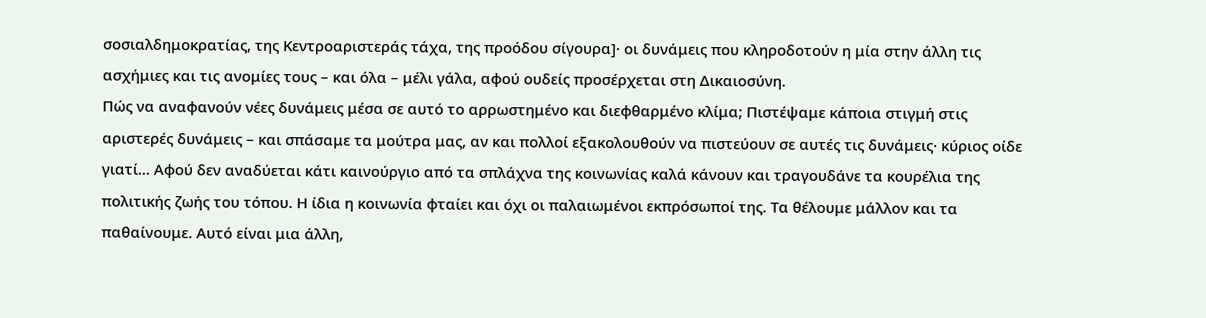σοσιαλδημοκρατίας, της Κεντροαριστεράς τάχα, της προόδου σίγουρα]· οι δυνάμεις που κληροδοτούν η μία στην άλλη τις ασχήμιες και τις ανομίες τους – και όλα – μέλι γάλα, αφού ουδείς προσέρχεται στη Δικαιοσύνη.
Πώς να αναφανούν νέες δυνάμεις μέσα σε αυτό το αρρωστημένο και διεφθαρμένο κλίμα; Πιστέψαμε κάποια στιγμή στις αριστερές δυνάμεις – και σπάσαμε τα μούτρα μας, αν και πολλοί εξακολουθούν να πιστεύουν σε αυτές τις δυνάμεις· κύριος οίδε γιατί… Αφού δεν αναδύεται κάτι καινούργιο από τα σπλάχνα της κοινωνίας καλά κάνουν και τραγουδάνε τα κουρέλια της πολιτικής ζωής του τόπου. Η ίδια η κοινωνία φταίει και όχι οι παλαιωμένοι εκπρόσωποί της. Τα θέλουμε μάλλον και τα παθαίνουμε. Αυτό είναι μια άλλη,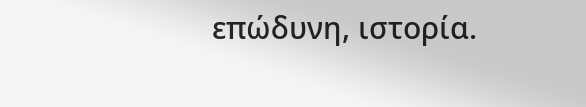επώδυνη, ιστορία.